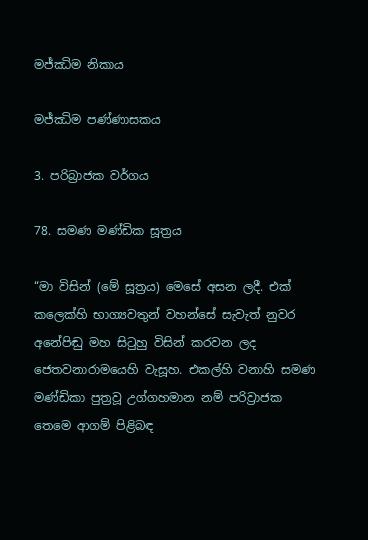මජ්ඣිම නිකාය

මජ්ඣිම පණ්ණාසකය

3. පරිබ්‍රාජක වර්ගය

78. සමණ මණ්ඩික සූත්‍රය

“මා විසින් (මේ සූත්‍රය) මෙසේ අසන ලදී. එක් කලෙක්හි භාග්‍යවතුන් වහන්සේ සැවැත් නුවර අනේපිඬු මහ සිටුහු විසින් කරවන ලද ජෙතවනාරාමයෙහි වැසූහ. එකල්හි වනාහි සමණ මණ්ඩිකා පුත්‍රවූ උග්ගහමාන නම් පරිව්‍රාජක තෙමෙ ආගම් පිළිබඳ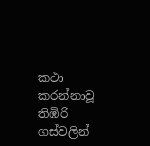කථා කරන්නාවූ තිඹිරි ගස්වලින්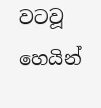වටවූ හෙයින්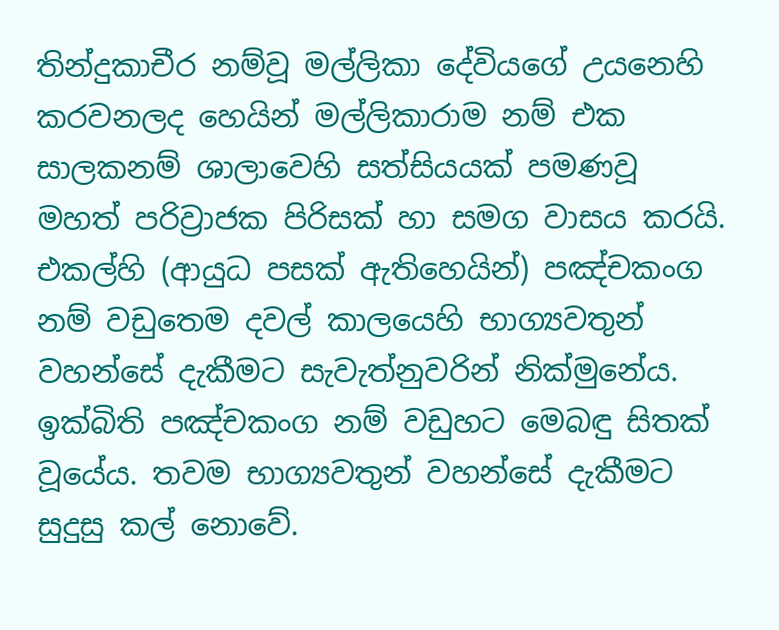තින්දුකාචීර නම්වූ මල්ලිකා දේවියගේ උයනෙහි කරවනලද හෙයින් මල්ලිකාරාම නම් එක සාලකනම් ශාලාවෙහි සත්සියයක් පමණවූ මහත් පරිව්‍රාජක පිරිසක් හා සමග වාසය කරයි. එකල්හි (ආයුධ පසක් ඇතිහෙයින්) පඤ්චකංග නම් වඩුතෙම දවල් කාලයෙහි භාග්‍යවතුන් වහන්සේ දැකීමට සැවැත්නුවරින් නික්මුනේය. ඉක්බිති පඤ්චකංග නම් වඩුහට මෙබඳු සිතක් වූයේය. තවම භාග්‍යවතුන් වහන්සේ දැකීමට සුදුසු කල් නොවේ.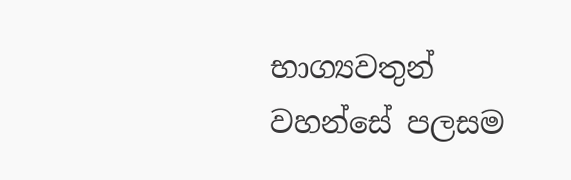භාග්‍යවතුන් වහන්සේ පලසම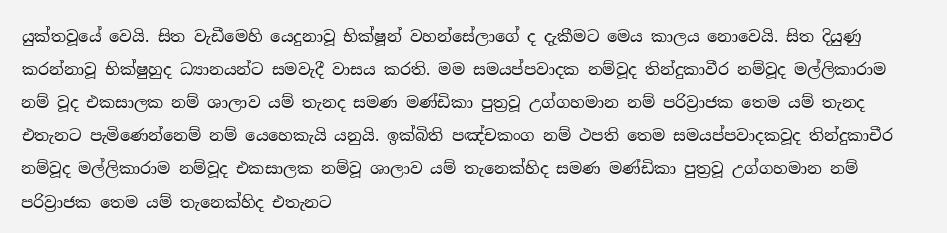යුක්තවූයේ වෙයි. සිත වැඩීමෙහි යෙදුනාවූ භික්ෂූන් වහන්සේලාගේ ද දැකීමට මෙය කාලය නොවෙයි. සිත දියුණු කරන්නාවූ භික්ෂුහුද ධ්‍යානයන්ට සමවැදී වාසය කරති. මම සමයප්පවාදක නම්වූද තින්දුකාවීර නම්වූද මල්ලිකාරාම නම් වූද එකසාලක නම් ශාලාව යම් තැනද සමණ මණ්ඩිකා පුත්‍රවූ උග්ගහමාන නම් පරිව්‍රාජක තෙම යම් තැනද එතැනට පැමිණෙන්නෙම් නම් යෙහෙකැයි යනුයි. ඉක්බිති පඤ්චකංග නම් ථපති තෙම සමයප්පවාදකවූද තින්දුකාචීර නම්වූද මල්ලිකාරාම නම්වූද එකසාලක නම්වූ ශාලාව යම් තැනෙක්හිද සමණ මණ්ඩිකා පුත්‍රවූ උග්ගහමාන නම් පරිව්‍රාජක තෙම යම් තැනෙක්හිද එතැනට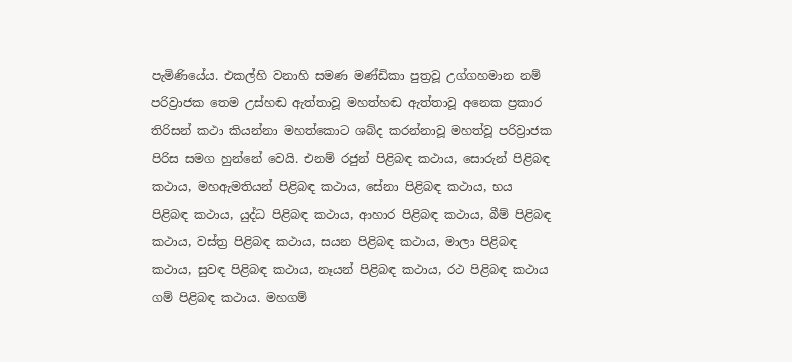පැමිණියේය. එකල්හි වනාහි සමණ මණ්ඩිකා පුත්‍රවූ උග්ගහමාන නම් පරිව්‍රාජක තෙම උස්හඬ ඇත්තාවූ මහත්හඬ ඇත්තාවූ අනෙක ප්‍රකාර තිරිසන් කථා කියන්නා මහත්කොට ශබ්ද කරන්නාවූ මහත්වූ පරිව්‍රාජක පිරිස සමග හුන්නේ වෙයි. එනම් රජුන් පිළිබඳ කථාය, සොරුන් පිළිබඳ කථාය, මහඇමතියන් පිළිබඳ කථාය, සේනා පිළිබඳ කථාය, භය පිළිබඳ කථාය, යුද්ධ පිළිබඳ කථාය, ආහාර පිළිබඳ කථාය, බීම් පිළිබඳ කථාය, වස්ත්‍ර පිළිබඳ කථාය, සයන පිළිබඳ කථාය, මාලා පිළිබඳ කථාය, සුවඳ පිළිබඳ කථාය, නෑයන් පිළිබඳ කථාය, රථ පිළිබඳ කථාය ගම් පිළිබඳ කථාය. මහගම්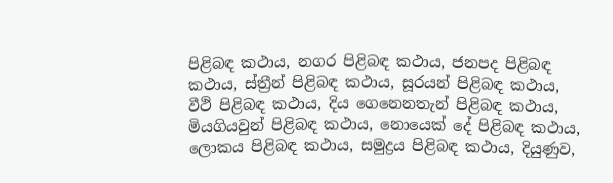පිළිබඳ කථාය, නගර පිළිබඳ කථාය, ජනපද පිළිබඳ කථාය, ස්ත්‍රීන් පිළිබඳ කථාය, සූරයන් පිළිබඳ කථාය, වීථි පිළිබඳ කථාය, දිය ගෙනෙනතැන් පිළිබඳ කථාය, මියගියවුන් පිළිබඳ කථාය, නොයෙක් දේ පිළිබඳ කථාය, ලොකය පිළිබඳ කථාය, සමුද්‍රය පිළිබඳ කථාය, දියුණුව,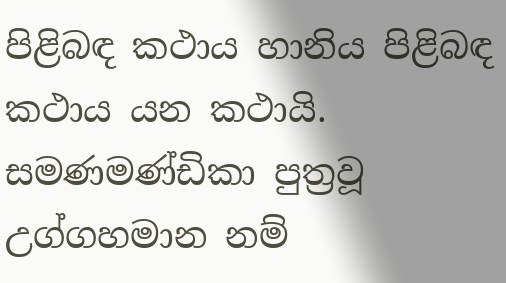පිළිබඳ කථාය හානිය පිළිබඳ කථාය යන කථායි. සමණමණ්ඩිකා පුත්‍රවූ උග්ගහමාන නම්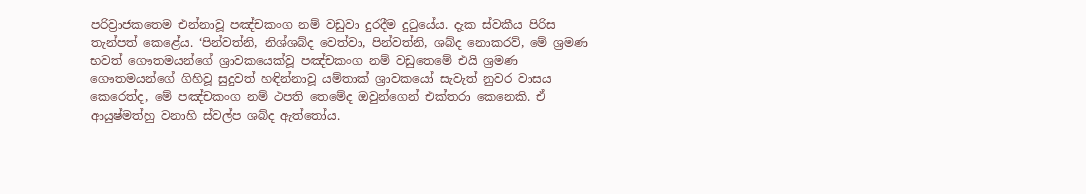පරිව්‍රාජකතෙම එන්නාවූ පඤ්චකංග නම් වඩුවා දුරදීම දුටුයේය. දැක ස්වකීය පිරිස තැන්පත් කෙළේය. ‘පින්වත්නි, නිශ්ශබ්ද වෙත්වා, පින්වත්නි, ශබ්ද නොකරව්, මේ ශ්‍රමණ භවත් ගෞතමයන්ගේ ශ්‍රාවකයෙක්වූ පඤ්චකංග නම් වඩුතෙමේ එයි ශ්‍රමණ ගෞතමයන්ගේ ගිහිවූ සුදුවත් හඳින්නාවූ යම්තාක් ශ්‍රාවකයෝ සැවැත් නුවර වාසය කෙරෙත්ද, මේ පඤ්චකංග නම් ථපති තෙමේද ඔවුන්ගෙන් එක්තරා කෙනෙකි. ඒ ආයුෂ්මත්හු වනාහි ස්වල්ප ශබ්ද ඇත්තෝය.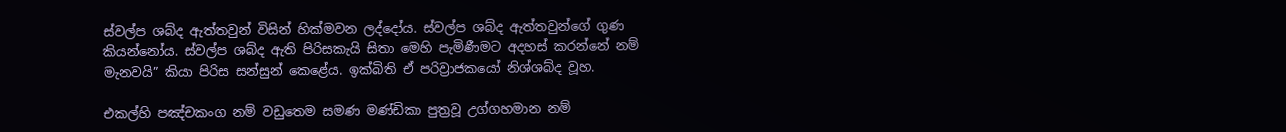ස්වල්ප ශබ්ද ඇත්තවුන් විසින් හික්මවන ලද්දෝය. ස්වල්ප ශබ්ද ඇත්තවුන්ගේ ගුණ කියන්නෝය. ස්වල්ප ශබ්ද ඇති පිරිසකැයි සිතා මෙහි පැමිණීමට අදහස් කරන්නේ නම් මැනවයි” කියා පිරිස සන්සුන් කෙළේය. ඉක්බිති ඒ පරිව්‍රාජකයෝ නිශ්ශබ්ද වූහ.

එකල්හි පඤ්චකංග නම් වඩුතෙම සමණ මණ්ඩිකා පුත්‍රවූ උග්ගහමාන නම්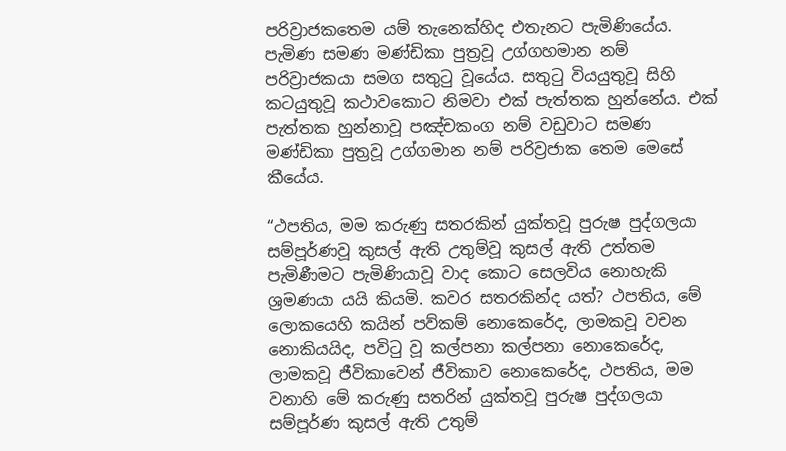පරිව්‍රාජකතෙම යම් තැනෙක්හිද එතැනට පැමිණියේය. පැමිණ සමණ මණ්ඩිකා පුත්‍රවූ උග්ගහමාන නම් පරිව්‍රාජකයා සමග සතුටු වූයේය. සතුටු වියයුතුවූ සිහි කටයුතුවූ කථාවකොට නිමවා එක් පැත්තක හුන්නේය. එක් පැත්තක හුන්නාවූ පඤ්චකංග නම් වඩුවාට සමණ මණ්ඩිකා පුත්‍රවූ උග්ගමාන නම් පරිව්‍රජාක තෙම මෙසේ කීයේය.

“ථපතිය, මම කරුණු සතරකින් යුක්තවූ පුරුෂ පුද්ගලයා සම්පූර්ණවූ කුසල් ඇති උතුම්වූ කුසල් ඇති උත්තම පැමිණීමට පැමිණියාවූ වාද කොට සෙලවිය නොහැකි ශ්‍රමණයා යයි කියමි. කවර සතරකින්ද යත්? ථපතිය, මේ ලොකයෙහි කයින් පව්කම් නොකෙරේද, ලාමකවූ වචන නොකියයිද, පවිටු වූ කල්පනා කල්පනා නොකෙරේද, ලාමකවූ ජීවිකාවෙන් ජීවිකාව නොකෙරේද, ථපතිය, මම වනාහි මේ කරුණු සතරින් යුක්තවූ පුරුෂ පුද්ගලයා සම්පූර්ණ කුසල් ඇති උතුම්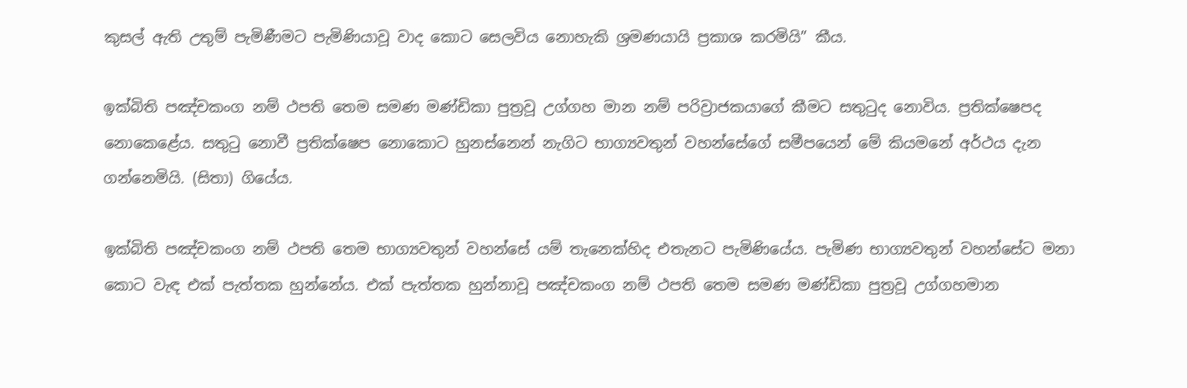කුසල් ඇති උතුම් පැමිණීමට පැමිණියාවූ වාද කොට සෙලවිය නොහැකි ශ්‍රමණයායි ප්‍රකාශ කරමියි” කීය.

ඉක්බිති පඤ්චකංග නම් ථපති තෙම සමණ මණ්ඩිකා පුත්‍රවූ උග්ගහ මාන නම් පරිව්‍රාජකයාගේ කීමට සතුටුද නොවිය. ප්‍රතික්ෂෙපද නොකෙළේය. සතුටු නොවී ප්‍රතික්ෂෙප නොකොට හුනස්නෙන් නැගිට භාග්‍යවතුන් වහන්සේගේ සමීපයෙන් මේ කියමනේ අර්ථය දැන ගන්නෙමියි. (සිතා) ගියේය.

ඉක්බිති පඤ්චකංග නම් ථපති තෙම භාග්‍යවතුන් වහන්සේ යම් තැනෙක්හිද එතැනට පැමිණියේය. පැමිණ භාග්‍යවතුන් වහන්සේට මනා කොට වැඳ එක් පැත්තක හුන්නේය. එක් පැත්තක හුන්නාවූ පඤ්චකංග නම් ථපති තෙම සමණ මණ්ඩිකා පුත්‍රවූ උග්ගහමාන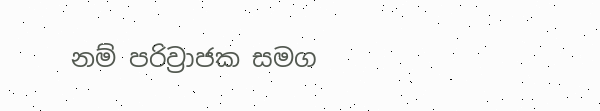නම් පරිව්‍රාජක සමග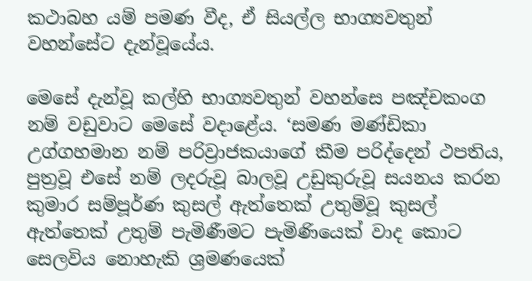කථාබහ යම් පමණ වීද, ඒ සියල්ල භාග්‍යවතුන් වහන්සේට දැන්වූයේය.

මෙසේ දැන්වූ කල්හි භාග්‍යවතුන් වහන්සෙ පඤ්චකංග නම් වඩුවාට මෙසේ වදාළේය. ‘සමණ මණ්ඩිකා උග්ගහමාන නම් පරිව්‍රාජකයාගේ කීම පරිද්දෙන් ථපතිය, පුත්‍රවූ එසේ නම් ලදරුවූ බාලවූ උඩුකුරුවූ සයනය කරන කුමාර සම්පූර්ණ කුසල් ඇත්තෙක් උතුම්වූ කුසල් ඇත්තෙක් උතුම් පැමිණීමට පැමිණියෙක් වාද කොට සෙලවිය නොහැකි ශ්‍රමණයෙක්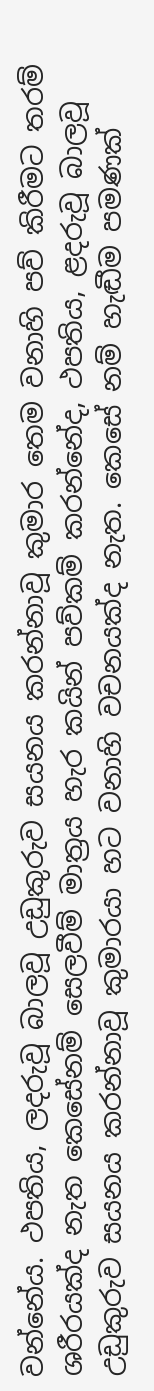වන්නේය. ථපතිය, ලදරුවූ බාලවූ උඩුකුරුව සයනය කරන්නාවූ කුමාර තෙම වනාහි පව් කිරීමට තරම් ශරීරයක්ද නැත කෙසේනම් සෙලවීම් මාත්‍රය හැර කයින් පව්කම් කරන්නේද, ථපතිය, ළදරුවූ බාලවූ උඩුකුරුව සයනය කරන්නාවූ කුමාරයා හට වනාහි වචනයක්ද නැත. කෙසේ නම් හැඬීම පමණක්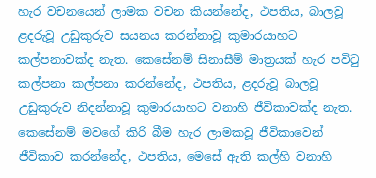හැර වචනයෙන් ලාමක වචන කියන්නේද, ථපතිය, බාලවූ ළදරුවූ උඩුකුරුව සයනය කරන්නාවූ කුමාරයාහට කල්පනාවක්ද නැත. කෙසේනම් සිනාසීම් මාත්‍රයක් හැර පවිටු කල්පනා කල්පනා කරන්නේද, ථපතිය, ළදරුවූ බාලවූ උඩුකුරුව නිදන්නාවූ කුමාරයාහට වනාහි ජීවිකාවක්ද නැත. කෙසේනම් මවගේ කිරි බීම හැර ලාමකවූ ජීවිකාවෙන් ජීවිකාව කරන්නේද, ථපතිය, මෙසේ ඇති කල්හි වනාහි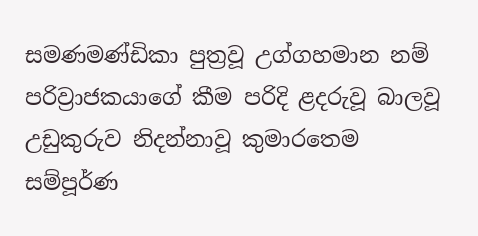සමණමණ්ඩිකා පුත්‍රවූ උග්ගහමාන නම් පරිව්‍රාජකයාගේ කීම පරිදි ළදරුවූ බාලවූ උඩුකුරුව නිදන්නාවූ කුමාරතෙම සම්පූර්ණ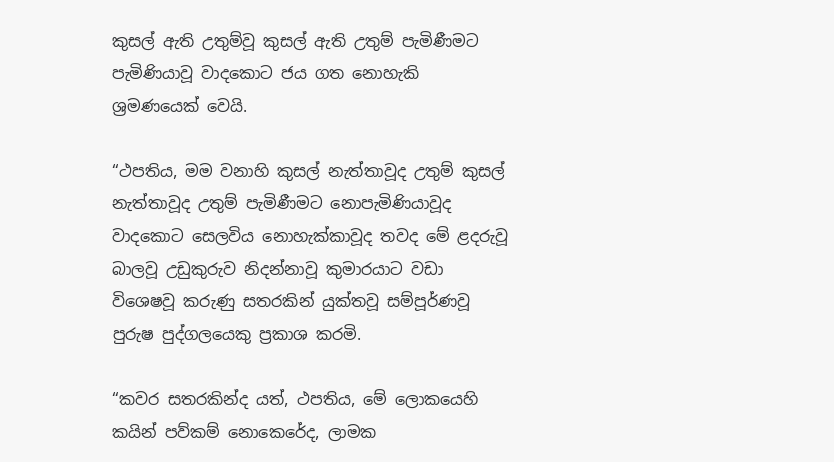කුසල් ඇති උතුම්වූ කුසල් ඇති උතුම් පැමිණීමට පැමිණියාවූ වාදකොට ජය ගත නොහැකි ශ්‍රමණයෙක් වෙයි.

“ථපතිය, මම වනාහි කුසල් නැත්තාවූද උතුම් කුසල් නැත්තාවූද උතුම් පැමිණීමට නොපැමිණියාවූද වාදකොට සෙලවිය නොහැක්කාවූද තවද මේ ළදරුවූ බාලවූ උඩුකුරුව නිදන්නාවූ කුමාරයාට වඩා විශෙෂවූ කරුණු සතරකින් යුක්තවූ සම්පූර්ණවූ පුරුෂ පුද්ගලයෙකු ප්‍රකාශ කරමි.

“කවර සතරකින්ද යත්, ථපතිය, මේ ලොකයෙහි කයින් පව්කම් නොකෙරේද, ලාමක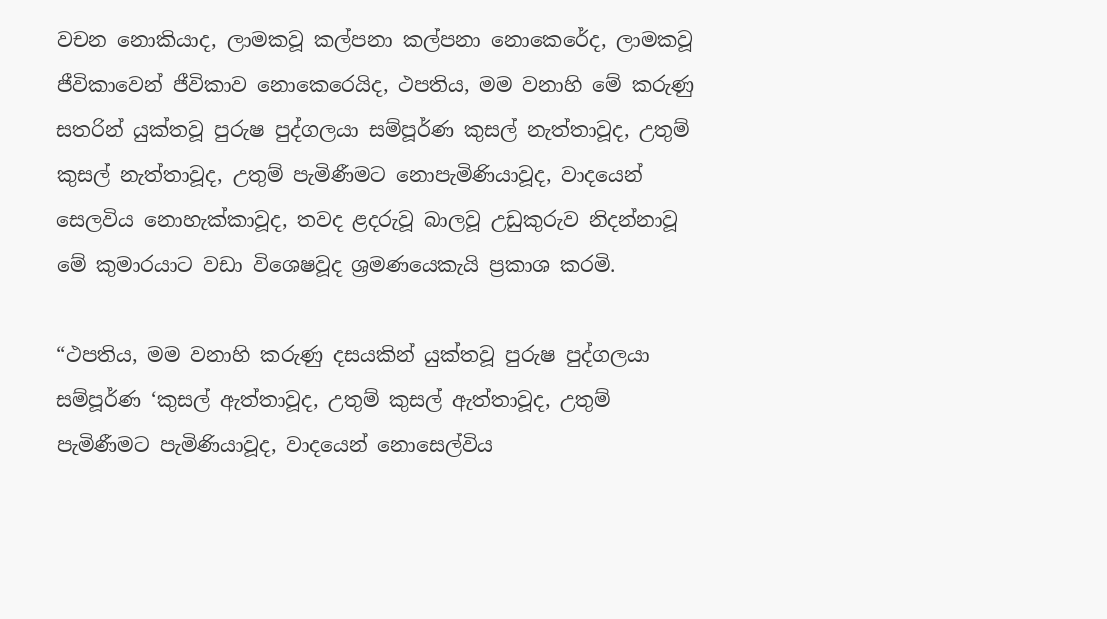වචන නොකියාද, ලාමකවූ කල්පනා කල්පනා නොකෙරේද, ලාමකවූ ජීවිකාවෙන් ජීවිකාව නොකෙරෙයිද, ථපතිය, මම වනාහි මේ කරුණු සතරින් යුක්තවූ පුරුෂ පුද්ගලයා සම්පූර්ණ කුසල් නැත්තාවූද, උතුම් කුසල් නැත්තාවූද, උතුම් පැමිණීමට නොපැමිණියාවූද, වාදයෙන් සෙලවිය නොහැක්කාවූද, තවද ළදරුවූ බාලවූ උඩුකුරුව නිදන්නාවූ මේ කුමාරයාට වඩා විශෙෂවූද ශ්‍රමණයෙකැයි ප්‍රකාශ කරමි.

“ථපතිය, මම වනාහි කරුණු දසයකින් යුක්තවූ පුරුෂ පුද්ගලයා සම්පූර්ණ ‘කුසල් ඇත්තාවූද, උතුම් කුසල් ඇත්තාවූද, උතුම් පැමිණීමට පැමිණියාවූද, වාදයෙන් නොසෙල්විය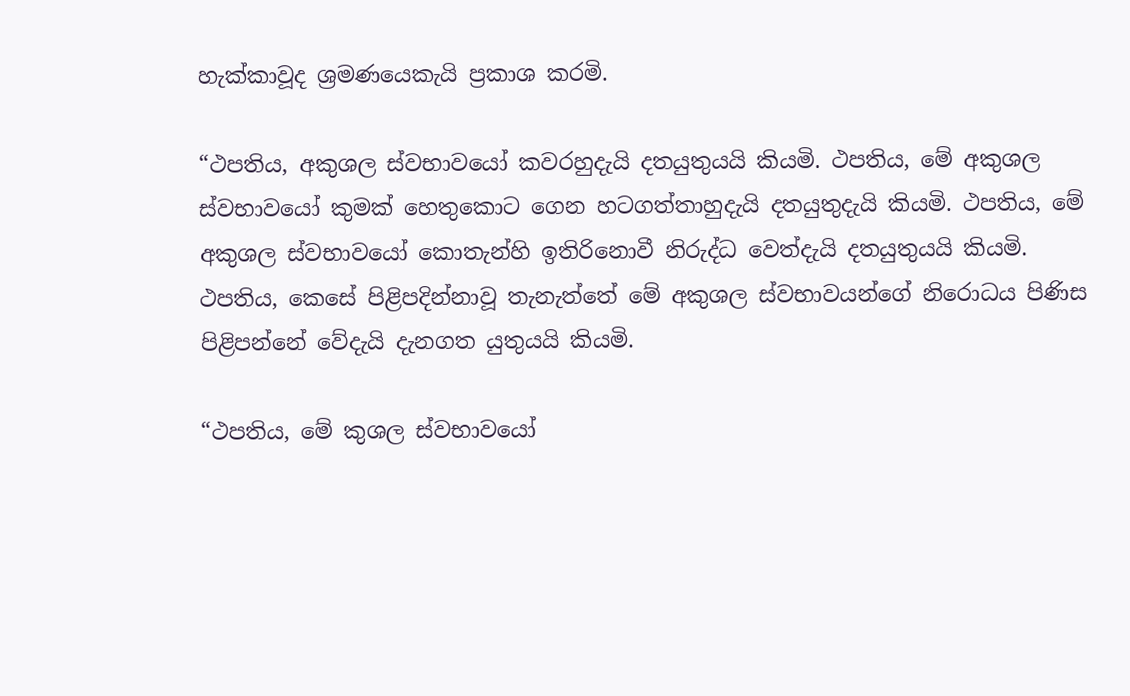හැක්කාවූද ශ්‍රමණයෙකැයි ප්‍රකාශ කරමි.

“ථපතිය, අකුශල ස්වභාවයෝ කවරහුදැයි දතයුතුයයි කියමි. ථපතිය, මේ අකුශල ස්වභාවයෝ කුමක් හෙතුකොට ගෙන හටගත්තාහුදැයි දතයුතුදැයි කියමි. ථපතිය, මේ අකුශල ස්වභාවයෝ කොතැන්හි ඉතිරිනොවී නිරුද්ධ වෙත්දැයි දතයුතුයයි කියමි. ථපතිය, කෙසේ පිළිපදින්නාවූ තැනැත්තේ මේ අකුශල ස්වභාවයන්ගේ නිරොධය පිණිස පිළිපන්නේ වේදැයි දැනගත යුතුයයි කියමි.

“ථපතිය, මේ කුශල ස්වභාවයෝ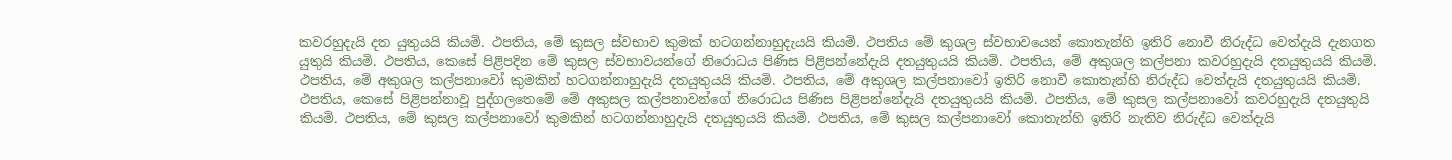කවරහුදැයි දත යුතුයයි කියමි. ථපතිය, මේ කුසල ස්වභාව කුමක් හටගන්නාහුදැයයි කියමි. ථපතිය මේ කුශල ස්වභාවයෙන් කොතැන්හි ඉතිරි නොවී නිරුද්ධ වෙත්දැයි දැනගත යුතුයි කියමි. ථපතිය, කෙසේ පිළිපදින මේ කුසල ස්වභාවයන්ගේ නිරොධය පිණිස පිළිපන්නේදැයි දතයුතුයයි කියමි. ථපතිය, මේ අකුශල කල්පනා කවරහුදැයි දතයුතුයයි කියමි. ථපතිය, මේ අකුශල කල්පනාවෝ කුමකින් හටගන්නාහුදැයි දතයුතුයයි කියමි. ථපතිය, මේ අකුශල කල්පනාවෝ ඉතිරි නොවී කොතැන්හි නිරුද්ධ වෙත්දැයි දතයුතුයයි කියමි. ථපතිය, කෙසේ පිළිපන්නාවූ පුද්ගලතෙමේ මේ අකුසල කල්පනාවන්ගේ නිරොධය පිණිස පිළිපන්නේදැයි දතයුතුයයි කියමි. ථපතිය, මේ කුසල කල්පනාවෝ කවරහුදැයි දතයුතුයි කියමි. ථපතිය, මේ කුසල කල්පනාවෝ කුමකින් හටගන්නාහුදැයි දතයුතුයයි කියමි. ථපතිය, මේ කුසල කල්පනාවෝ කොතැන්හි ඉතිරි නැතිව නිරුද්ධ වෙත්දැයි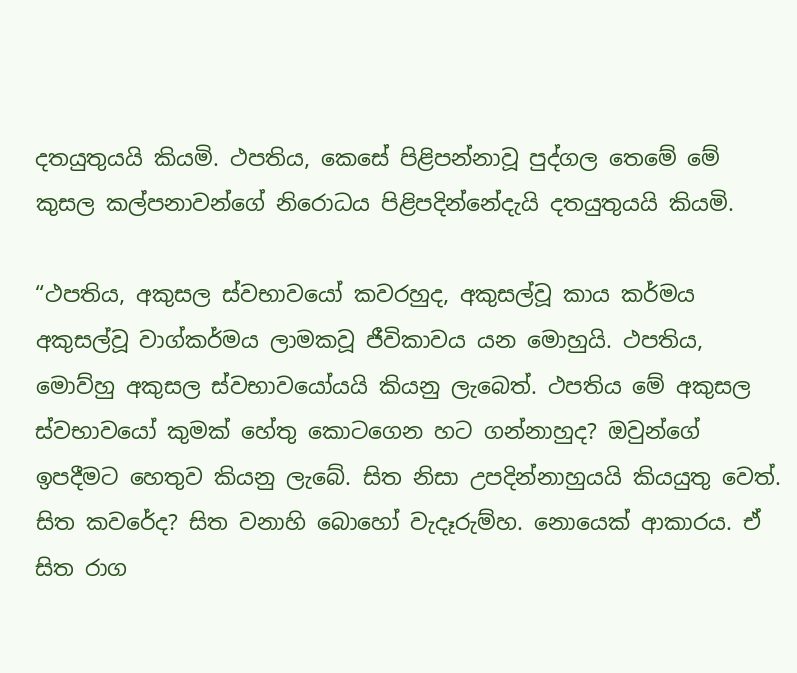දතයුතුයයි කියමි. ථපතිය, කෙසේ පිළිපන්නාවූ පුද්ගල තෙමේ මේ කුසල කල්පනාවන්ගේ නිරොධය පිළිපදින්නේදැයි දතයුතුයයි කියමි.

“ථපතිය, අකුසල ස්වභාවයෝ කවරහුද, අකුසල්වූ කාය කර්මය අකුසල්වූ වාග්කර්මය ලාමකවූ ජීවිකාවය යන මොහුයි. ථපතිය, මොව්හු අකුසල ස්වභාවයෝයයි කියනු ලැබෙත්. ථපතිය මේ අකුසල ස්වභාවයෝ කුමක් හේතු කොටගෙන හට ගන්නාහුද? ඔවුන්ගේ ඉපදීමට හෙතුව කියනු ලැබේ. සිත නිසා උපදින්නාහුයයි කියයුතු වෙත්. සිත කවරේද? සිත වනාහි බොහෝ වැදෑරුම්හ. නොයෙක් ආකාරය. ඒ සිත රාග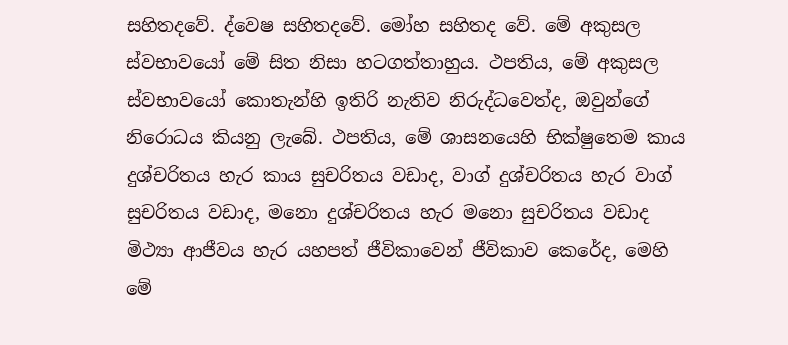සහිතදවේ. ද්වෙෂ සහිතදවේ. මෝහ සහිතද වේ. මේ අකුසල ස්වභාවයෝ මේ සිත නිසා හටගත්තාහුය. ථපතිය, මේ අකුසල ස්වභාවයෝ කොතැන්හි ඉතිරි නැතිව නිරුද්ධවෙත්ද, ඔවුන්ගේ නිරොධය කියනු ලැබේ. ථපතිය, මේ ශාසනයෙහි භික්ෂුතෙම කාය දුශ්චරිතය හැර කාය සුචරිතය වඩාද, වාග් දුශ්චරිතය හැර වාග් සුචරිතය වඩාද, මනො දුශ්චරිතය හැර මනො සුචරිතය වඩාද මිථ්‍යා ආජීවය හැර යහපත් ජීවිකාවෙන් ජීවිකාව කෙරේද, මෙහි මේ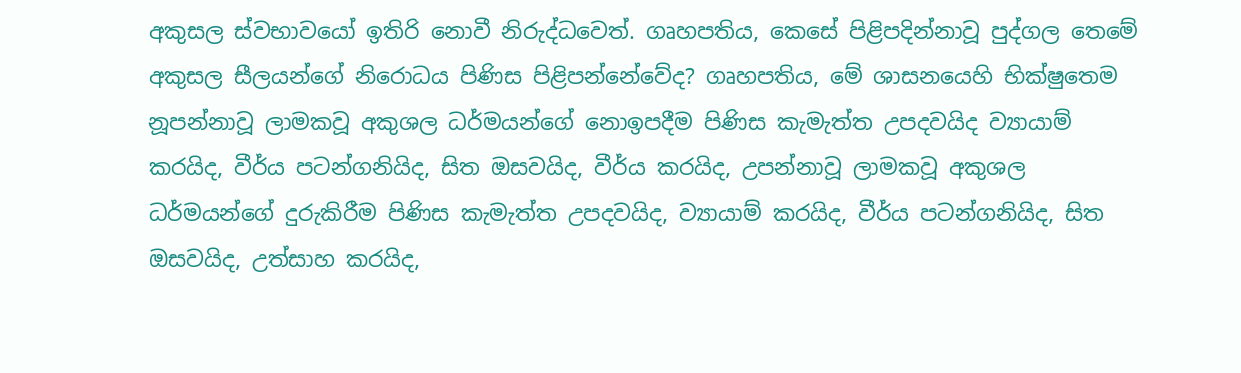අකුසල ස්වභාවයෝ ඉතිරි නොවී නිරුද්ධවෙත්. ගෘහපතිය, කෙසේ පිළිපදින්නාවූ පුද්ගල තෙමේ අකුසල සීලයන්ගේ නිරොධය පිණිස පිළිපන්නේවේද? ගෘහපතිය, මේ ශාසනයෙහි භික්ෂුතෙම නූපන්නාවූ ලාමකවූ අකුශල ධර්මයන්ගේ නොඉපදීම පිණිස කැමැත්ත උපදවයිද ව්‍යායාම් කරයිද, වීර්ය පටන්ගනියිද, සිත ඔසවයිද, වීර්ය කරයිද, උපන්නාවූ ලාමකවූ අකුශල ධර්මයන්ගේ දුරුකිරීම පිණිස කැමැත්ත උපදවයිද, ව්‍යායාම් කරයිද, වීර්ය පටන්ගනියිද, සිත ඔසවයිද, උත්සාහ කරයිද,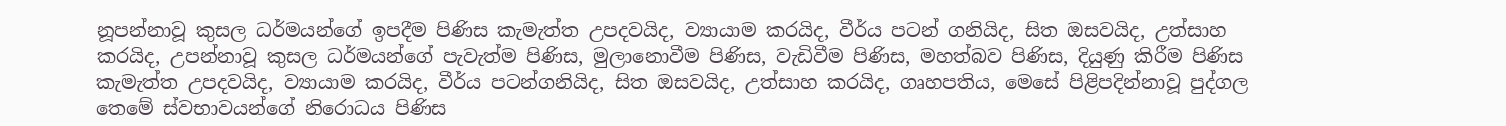නූපන්නාවූ කුසල ධර්මයන්ගේ ඉපදීම පිණිස කැමැත්ත උපදවයිද, ව්‍යායාම කරයිද, වීර්ය පටන් ගනියිද, සිත ඔසවයිද, උත්සාහ කරයිද, උපන්නාවූ කුසල ධර්මයන්ගේ පැවැත්ම පිණිස, මුලානොවීම පිණිස, වැඩිවීම පිණිස, මහත්බව පිණිස, දියුණු කිරීම පිණිස කැමැත්ත උපදවයිද, ව්‍යායාම කරයිද, වීර්ය පටන්ගනියිද, සිත ඔසවයිද, උත්සාහ කරයිද, ගෘහපතිය, මෙසේ පිළිපදින්නාවූ පුද්ගල තෙමේ ස්වභාවයන්ගේ නිරොධය පිණිස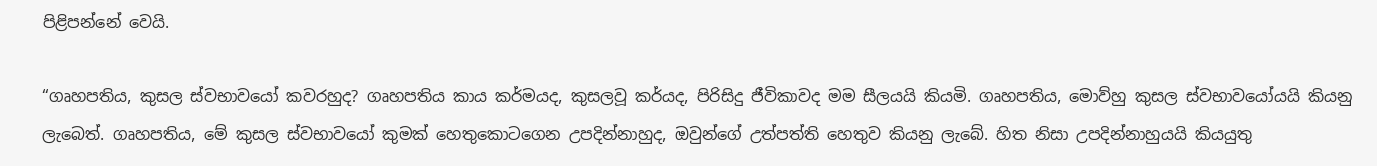පිළිපන්නේ වෙයි.

“ගෘහපතිය, කුසල ස්වභාවයෝ කවරහුද? ගෘහපතිය කාය කර්මයද, කුසලවූ කර්යද, පිරිසිදු ජීවිකාවද මම සීලයයි කියමි. ගෘහපතිය, මොව්හු කුසල ස්වභාවයෝයයි කියනු ලැබෙත්. ගෘහපතිය, මේ කුසල ස්වභාවයෝ කුමක් හෙතුකොටගෙන උපදින්නාහුද, ඔවුන්ගේ උත්පත්ති හෙතුව කියනු ලැබේ. හිත නිසා උපදින්නාහුයයි කියයුතු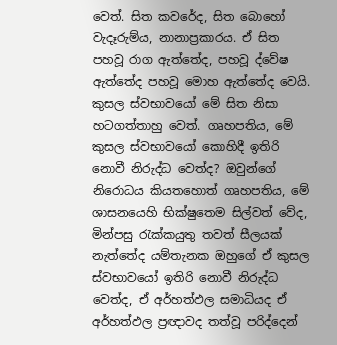වෙත්. සිත කවරේද, සිත බොහෝ වැදෑරුම්ය, නානාප්‍රකාරය. ඒ සිත පහවූ රාග ඇත්තේද, පහවූ ද්වේෂ ඇත්තේද පහවූ මොහ ඇත්තේද වෙයි. කුසල ස්වභාවයෝ මේ සිත නිසා හටගත්තාහු වෙත්. ගෘහපතිය, මේ කුසල ස්වභාවයෝ කොහිදී ඉතිරි නොවී නිරුද්ධ වෙත්ද? ඔවුන්ගේ නිරොධය කියතහොත් ගෘහපතිය, මේ ශාසනයෙහි භික්ෂුතෙම සිල්වත් වේද, මින්පසු රැක්කයුතු තවත් සීලයක් නැත්තේද යම්තැනක ඔහුගේ ඒ කුසල ස්වභාවයෝ ඉතිරි නොවී නිරුද්ධ වෙත්ද, ඒ අර්හත්ඵල සමාධියද ඒ අර්හත්ඵල ප්‍රඥාවද තත්වූ පරිද්දෙන්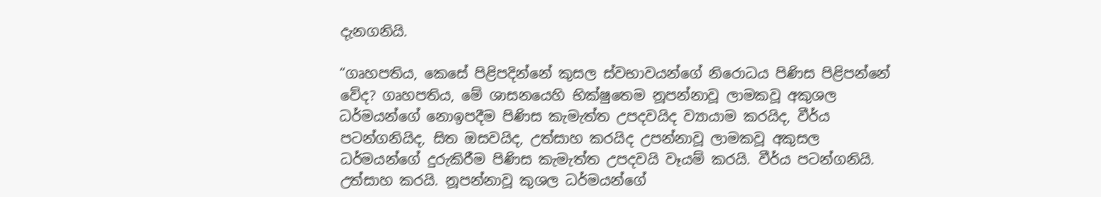දැනගනියි.

“ගෘහපතිය, කෙසේ පිළිපදින්නේ කුසල ස්වභාවයන්ගේ නිරොධය පිණිස පිළිපන්නේ වේද? ගෘහපතිය, මේ ශාසනයෙහි භික්ෂුතෙම නූපන්නාවූ ලාමකවූ අකුශල ධර්මයන්ගේ නොඉපදීම පිණිස කැමැත්ත උපදවයිද ව්‍යායාම කරයිද, වීර්ය පටන්ගනියිද, සිත ඔසවයිද, උත්සාහ කරයිද උපන්නාවූ ලාමකවූ අකුසල ධර්මයන්ගේ දුරුකිරීම පිණිස කැමැත්ත උපදවයි වෑයම් කරයි. වීර්ය පටන්ගනියි. උත්සාහ කරයි. නූපන්නාවූ කුශල ධර්මයන්ගේ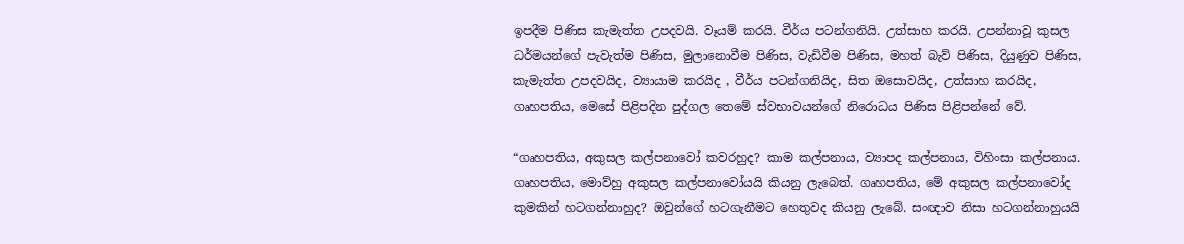ඉපදීම පිණිස කැමැත්ත උපදවයි. වෑයම් කරයි. වීර්ය පටන්ගනියි. උත්සාහ කරයි. උපන්නාවූ කුසල ධර්මයන්ගේ පැවැත්ම පිණිස, මුලානොවීම පිණිස, වැඩිවීම පිණිස, මහත් බැව් පිණිස, දියුණුව පිණිස, කැමැත්ත උපදවයිද, ව්‍යායාම කරයිද , වීර්ය පටන්ගනියිද, සිත ඔසොවයිද, උත්සාහ කරයිද, ගෘහපතිය, මෙසේ පිළිපදින පුද්ගල තෙමේ ස්වභාවයන්ගේ නිරොධය පිණිස පිළිපන්නේ වේ.

“ගෘහපතිය, අකුසල කල්පනාවෝ කවරහුද? කාම කල්පනාය, ව්‍යාපද කල්පනාය, විහිංසා කල්පනාය. ගෘහපතිය, මොව්හු අකුසල කල්පනාවෝයයි කියනු ලැබෙත්. ගෘහපතිය, මේ අකුසල කල්පනාවෝද කුමකින් හටගන්නාහුද? ඔවුන්ගේ හටගැනීමට හෙතුවද කියනු ලැබේ. සංඥාව නිසා හටගන්නාහුයයි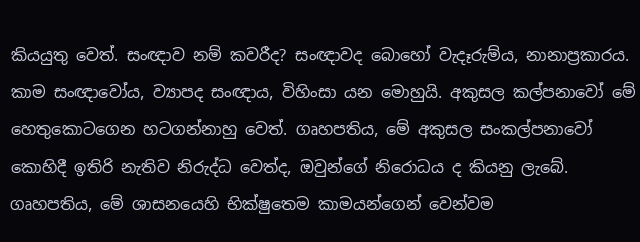කියයුතු වෙත්. සංඥාව නම් කවරීද? සංඥාවද බොහෝ වැදෑරුම්ය, නානාප්‍රකාරය. කාම සංඥාවෝය, ව්‍යාපද සංඥාය, විහිංසා යන මොහුයි. අකුසල කල්පනාවෝ මේ හෙතුකොටගෙන හටගන්නාහු වෙත්. ගෘහපතිය, මේ අකුසල සංකල්පනාවෝ කොහිදී ඉතිරි නැතිව නිරුද්ධ වෙත්ද, ඔවුන්ගේ නිරොධය ද කියනු ලැබේ. ගෘහපතිය, මේ ශාසනයෙහි භික්ෂුතෙම කාමයන්ගෙන් වෙන්වම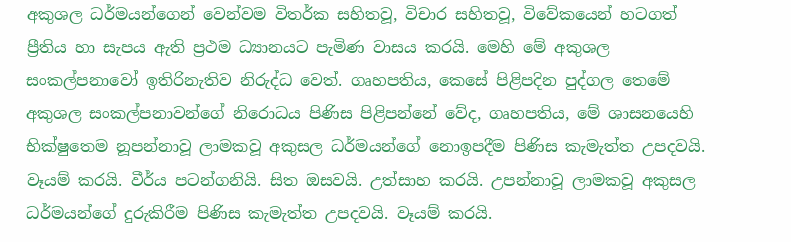අකුශල ධර්මයන්ගෙන් වෙන්වම විතර්ක සහිතවූ, විචාර සහිතවූ, විවේකයෙන් හටගත් ප්‍රීතිය හා සැපය ඇති ප්‍රථම ධ්‍යානයට පැමිණ වාසය කරයි. මෙහි මේ අකුශල සංකල්පනාවෝ ඉතිරිනැතිව නිරුද්ධ වෙත්. ගෘහපතිය, කෙසේ පිළිපදින පුද්ගල තෙමේ අකුශල සංකල්පනාවන්ගේ නිරොධය පිණිස පිළිපන්නේ වේද, ගෘහපතිය, මේ ශාසනයෙහි භික්ෂුතෙම නූපන්නාවූ ලාමකවූ අකුසල ධර්මයන්ගේ නොඉපදීම පිණිස කැමැත්ත උපදවයි. වෑයම් කරයි. වීර්ය පටන්ගනියි. සිත ඔසවයි. උත්සාහ කරයි. උපන්නාවූ ලාමකවූ අකුසල ධර්මයන්ගේ දුරුකිරීම පිණිස කැමැත්ත උපදවයි. වෑයම් කරයි.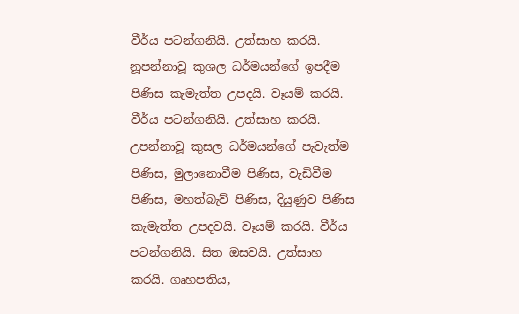වීර්ය පටන්ගනියි. උත්සාහ කරයි. නූපන්නාවූ කුශල ධර්මයන්ගේ ඉපදීම පිණිස කැමැත්ත උපදයි. වෑයම් කරයි. වීර්ය පටන්ගනියි. උත්සාහ කරයි. උපන්නාවූ කුසල ධර්මයන්ගේ පැවැත්ම පිණිස, මුලානොවීම පිණිස, වැඩිවීම පිණිස, මහත්බැව් පිණිස, දියුණුව පිණිස කැමැත්ත උපදවයි. වෑයම් කරයි. වීර්ය පටන්ගනියි. සිත ඔසවයි. උත්සාහ කරයි. ගෘහපතිය,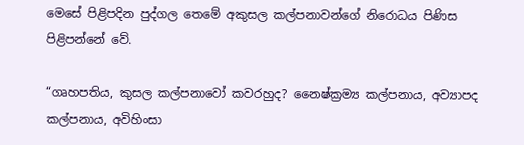මෙසේ පිළිපදින පුද්ගල තෙමේ අකුසල කල්පනාවන්ගේ නිරොධය පිණිස පිළිපන්නේ වේ.

“ගෘහපතිය, කුසල කල්පනාවෝ කවරහුද? නෛෂ්ක්‍රම්‍ය කල්පනාය, අව්‍යාපද කල්පනාය, අවිහිංසා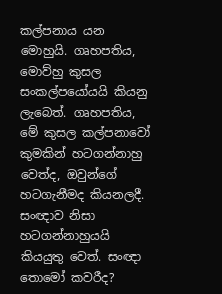කල්පනාය යන මොහුයි. ගෘහපතිය, මොව්හු කුසල සංකල්පයෝයයි කියනු ලැබෙත්. ගෘහපතිය, මේ කුසල කල්පනාවෝ කුමකින් හටගන්නාහු වෙත්ද, ඔවුන්ගේ හටගැනීමද කියනලදී. සංඥාව නිසා හටගන්නාහුයයි කියයුතු වෙත්. සංඥා තොමෝ කවරීද?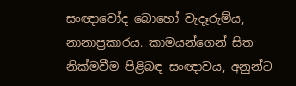සංඥාවෝද බොහෝ වැදෑරුම්ය, නානාප්‍රකාරය. කාමයන්ගෙන් සිත නික්මවීම පිළිබඳ සංඥාවය, අනුන්ට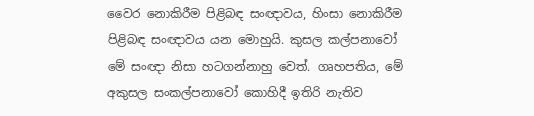වෛර නොකිරීම පිළිබඳ සංඥාවය, හිංසා නොකිරීම පිළිබඳ සංඥාවය යන මොහුයි. කුසල කල්පනාවෝ මේ සංඥා නිසා හටගන්නාහු වෙත්. ගෘහපතිය, මේ අකුසල සංකල්පනාවෝ කොහිදී ඉතිරි නැතිව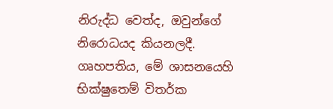නිරුද්ධ වෙත්ද, ඔවුන්ගේ නිරොධයද කියනලදී. ගෘහපතිය, මේ ශාසනයෙහි භික්ෂුතෙම් විතර්ක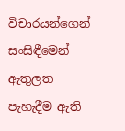විචාරයන්ගෙන් සංසිඳීමෙන් ඇතුලත පැහැදීම ඇති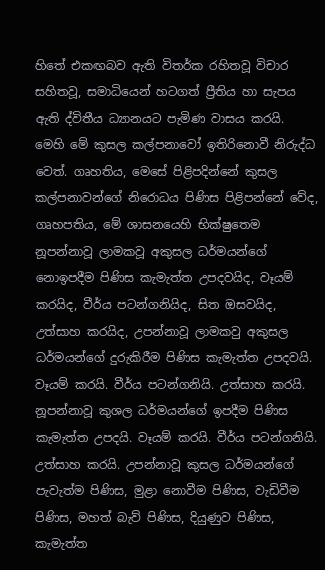හිතේ එකඟබව ඇති විතර්ක රහිතවූ විචාර සහිතවූ, සමාධියෙන් හටගත් ප්‍රීතිය හා සැපය ඇති ද්විතීය ධ්‍යානයට පැමිණ වාසය කරයි. මෙහි මේ කුසල කල්පනාවෝ ඉතිරිනොවී නිරුද්ධ වෙත්. ගෘහතිය, මෙසේ පිළිපදින්නේ කුසල කල්පනාවන්ගේ නිරොධය පිණිස පිළිපන්නේ වේද, ගෘහපතිය, මේ ශාසනයෙහි භික්ෂුතෙම නූපන්නාවූ ලාමකවූ අකුසල ධර්මයන්ගේ නොඉපදීම පිණිස කැමැත්ත උපදවයිද, වෑයම් කරයිද, වීර්ය පටන්ගනියිද, සිත ඔසවයිද, උත්සාහ කරයිද, උපන්නාවූ ලාමකවු අකුසල ධර්මයන්ගේ දුරුකිරීම පිණිස කැමැත්ත උපදවයි. වෑයම් කරයි. වීර්ය පටන්ගනියි. උත්සාහ කරයි. නූපන්නාවූ කුශල ධර්මයන්ගේ ඉපදීම පිණිස කැමැත්ත උපදයි. වෑයම් කරයි. වීර්ය පටන්ගනියි. උත්සාහ කරයි. උපන්නාවූ කුසල ධර්මයන්ගේ පැවැත්ම පිණිස, මුළා නොවීම පිණිස, වැඩිවීම පිණිස, මහත් බැව් පිණිස, දියුණුව පිණිස, කැමැත්ත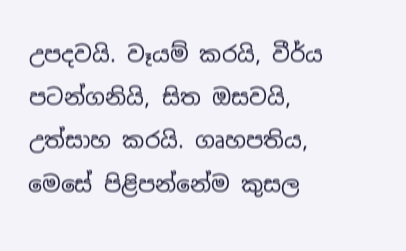උපදවයි. වෑයම් කරයි, වීර්ය පටන්ගනියි, සිත ඔසවයි, උත්සාහ කරයි. ගෘහපතිය, මෙසේ පිළිපන්නේම කුසල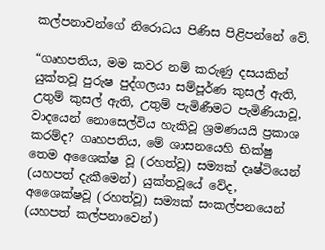කල්පනාවන්ගේ නිරොධය පිණිස පිළිපන්නේ වේ.

“ගෘහපතිය, මම කවර නම් කරුණු දසයකින් යුක්තවූ පුරුෂ පුද්ගලයා සම්පූර්ණ කුසල් ඇති, උතුම් කුසල් ඇති, උතුම් පැමිණීමට පැමිණියාවූ, වාදයෙන් නොසෙල්විය හැකිවූ ශ්‍රමණයයි ප්‍රකාශ කරම්ද? ගෘහපතිය, මේ ශාසනයෙහි භික්ෂු තෙම අශෛක්ෂ වූ (රහත්වූ) සම්‍යක් දෘෂ්ටියෙන් (යහපත් දැකීමෙන්) යුක්තවූයේ වේද, අශෛක්ෂවූ (රහත්වූ) සම්‍යක් සංකල්පනයෙන් (යහපත් කල්පනාවෙන්)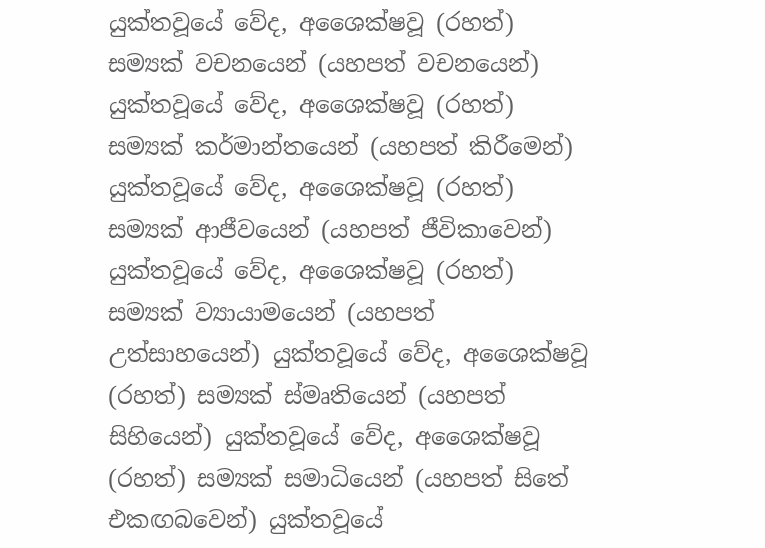යුක්තවූයේ වේද, අශෛක්ෂවූ (රහත්) සම්‍යක් වචනයෙන් (යහපත් වචනයෙන්) යුක්තවූයේ වේද, අශෛක්ෂවූ (රහත්) සම්‍යක් කර්මාන්තයෙන් (යහපත් කිරීමෙන්) යුක්තවූයේ වේද, අශෛක්ෂවූ (රහත්) සම්‍යක් ආජීවයෙන් (යහපත් ජීවිකාවෙන්) යුක්තවූයේ වේද, අශෛක්ෂවූ (රහත්) සම්‍යක් ව්‍යායාමයෙන් (යහපත් උත්සාහයෙන්) යුක්තවූයේ වේද, අශෛක්ෂවූ (රහත්) සම්‍යක් ස්මෘතියෙන් (යහපත් සිහියෙන්) යුක්තවූයේ වේද, අශෛක්ෂවූ (රහත්) සම්‍යක් සමාධියෙන් (යහපත් සිතේ එකඟබවෙන්) යුක්තවූයේ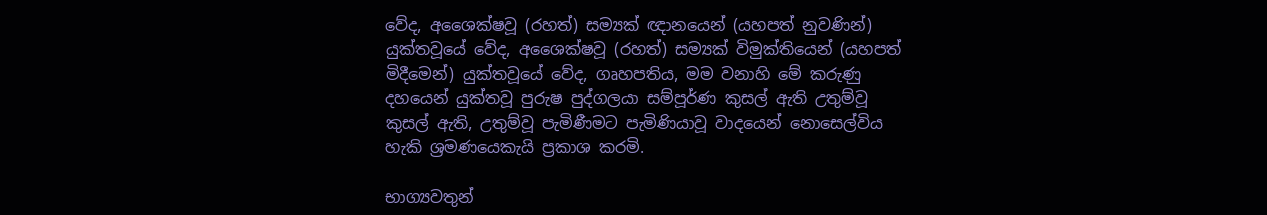වේද, අශෛක්ෂවූ (රහත්) සම්‍යක් ඥානයෙන් (යහපත් නුවණින්) යුක්තවූයේ වේද, අශෛක්ෂවූ (රහත්) සම්‍යක් විමුක්තියෙන් (යහපත් මිදීමෙන්) යුක්තවූයේ වේද, ගෘහපතිය, මම වනාහි මේ කරුණු දහයෙන් යුක්තවූ පුරුෂ පුද්ගලයා සම්පූර්ණ කුසල් ඇති උතුම්වූ කුසල් ඇති, උතුම්වූ පැමිණීමට පැමිණියාවූ වාදයෙන් නොසෙල්විය හැකි ශ්‍රමණයෙකැයි ප්‍රකාශ කරමි.

භාග්‍යවතුන්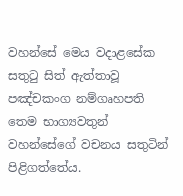වහන්සේ මෙය වදාළසේක සතුටු සිත් ඇත්තාවූ පඤ්චකංග නම්ගෘහපති තෙම භාග්‍යවතුන් වහන්සේගේ වචනය සතුටින් පිළිගත්තේය.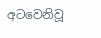අටවෙනිවූ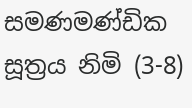සමණමණ්ඩික සූත්‍රය නිමි (3-8)